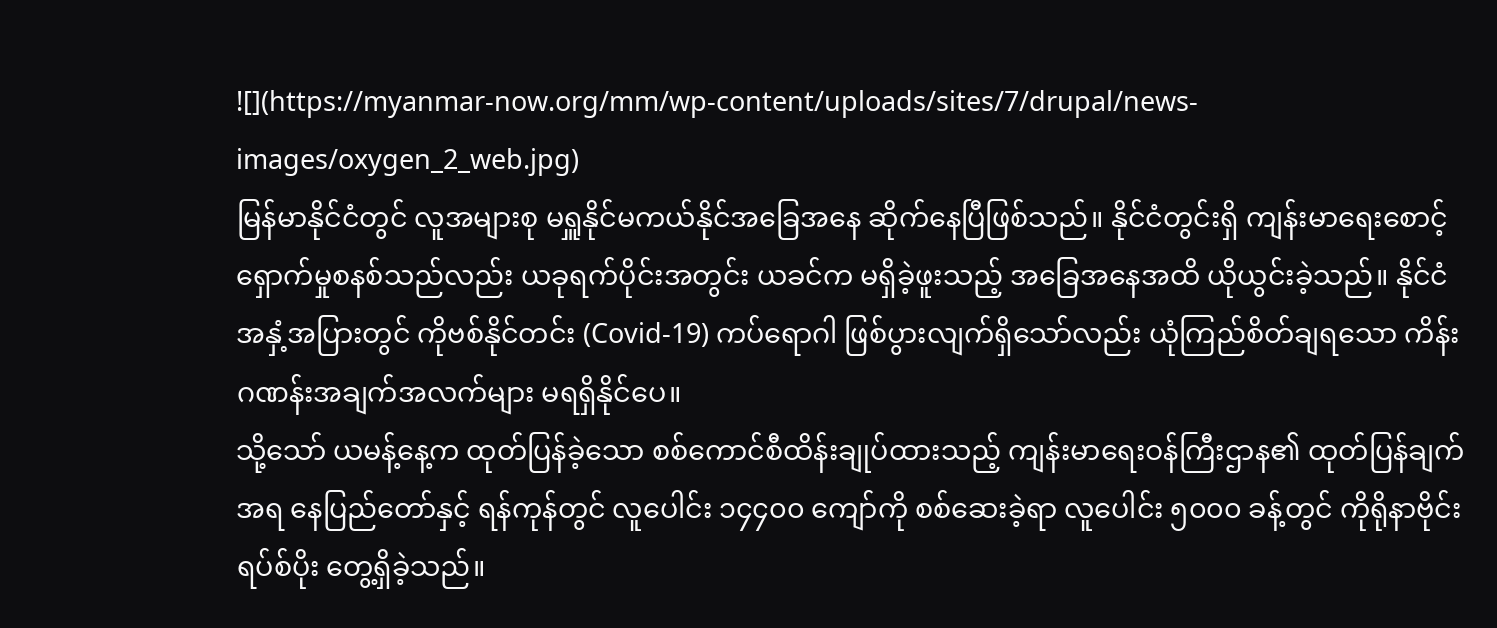![](https://myanmar-now.org/mm/wp-content/uploads/sites/7/drupal/news-images/oxygen_2_web.jpg)
မြန်မာနိုင်ငံတွင် လူအများစု မရှူနိုင်မကယ်နိုင်အခြေအနေ ဆိုက်နေပြီဖြစ်သည်။ နိုင်ငံတွင်းရှိ ကျန်းမာရေးစောင့်ရှောက်မှုစနစ်သည်လည်း ယခုရက်ပိုင်းအတွင်း ယခင်က မရှိခဲ့ဖူးသည့် အခြေအနေအထိ ယိုယွင်းခဲ့သည်။ နိုင်ငံအနှံ့အပြားတွင် ကိုဗစ်နိုင်တင်း (Covid-19) ကပ်ရောဂါ ဖြစ်ပွားလျက်ရှိသော်လည်း ယုံကြည်စိတ်ချရသော ကိန်းဂဏန်းအချက်အလက်များ မရရှိနိုင်ပေ။
သို့သော် ယမန့်နေ့က ထုတ်ပြန်ခဲ့သော စစ်ကောင်စီထိန်းချုပ်ထားသည့် ကျန်းမာရေးဝန်ကြီးဌာန၏ ထုတ်ပြန်ချက်အရ နေပြည်တော်နှင့် ရန်ကုန်တွင် လူပေါင်း ၁၄၄၀၀ ကျော်ကို စစ်ဆေးခဲ့ရာ လူပေါင်း ၅၀၀၀ ခန့်တွင် ကိုရိုနာဗိုင်းရပ်စ်ပိုး တွေ့ရှိခဲ့သည်။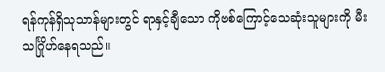ရန်ကုန်ရှိသုသာန်များတွင် ရာနှင့်ချီသော ကိုဗစ်ကြောင့်သေဆုံးသူများကို မီးသင်္ဂြိုဟ်နေရသည်။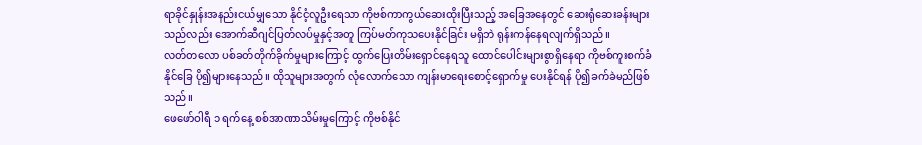ရာခိုင်နှုန်းအနည်းငယ်မျှသော နိုင်ငံ့လူဦးရေသာ ကိုဗစ်ကာကွယ်ဆေးထိုးပြီးသည့် အခြေအနေတွင် ဆေးရုံဆေးခန်းများသည်လည်း အောက်ဆီဂျင်ပြတ်လပ်မှုနှင့်အတူ ကြပ်မတ်ကုသပေးနိုင်ခြင်း မရှိဘဲ ရုန်းကန်နေရလျက်ရှိသည်။
လတ်တလော ပစ်ခတ်တိုက်ခိုက်မှုများကြောင့် ထွက်ပြေးတိမ်းရှောင်နေရသူ ထောင်ပေါင်းများစွာရှိနေရာ ကိုဗစ်ကူးစက်ခံနိုင်ခြေ ပို၍များနေသည်။ ထိုသူများအတွက် လုံလောက်သော ကျန်းမာရေးစောင့်ရှောက်မှု ပေးနိုင်ရန် ပို၍ခက်ခဲမည်ဖြစ်သည်။
ဖေဖော်ဝါရီ ၁ ရက်နေ့ စစ်အာဏာသိမ်းမှုကြောင့် ကိုဗစ်နိုင်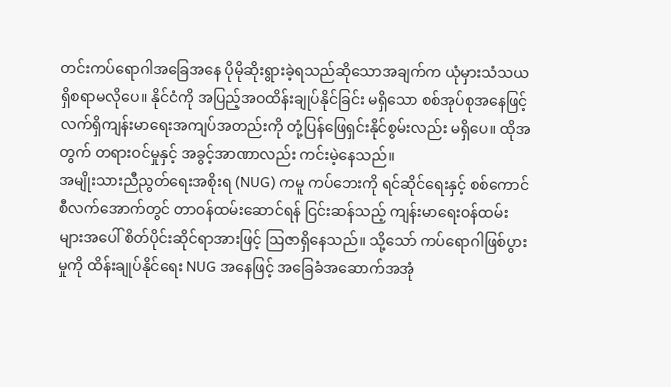တင်းကပ်ရောဂါအခြေအနေ ပိုမိုဆိုးရွားခဲ့ရသည်ဆိုသောအချက်က ယုံမှားသံသယရှိစရာမလိုပေ။ နိုင်ငံကို အပြည့်အဝထိန်းချုပ်နိုင်ခြင်း မရှိသော စစ်အုပ်စုအနေဖြင့် လက်ရှိကျန်းမာရေးအကျပ်အတည်းကို တုံ့ပြန်ဖြေရှင်းနိုင်စွမ်းလည်း မရှိပေ။ ထိုအတွက် တရားဝင်မှုနှင့် အခွင့်အာဏာလည်း ကင်းမဲ့နေသည်။
အမျိုးသားညီညွတ်ရေးအစိုးရ (NUG) ကမူ ကပ်ဘေးကို ရင်ဆိုင်ရေးနှင့် စစ်ကောင်စီလက်အောက်တွင် တာဝန်ထမ်းဆောင်ရန် ငြင်းဆန်သည့် ကျန်းမာရေးဝန်ထမ်းများအပေါ် စိတ်ပိုင်းဆိုင်ရာအားဖြင့် ဩဇာရှိနေသည်။ သို့သော် ကပ်ရောဂါဖြစ်ပွားမှုကို ထိန်းချုပ်နိုင်ရေး NUG အနေဖြင့် အခြေခံအဆောက်အအုံ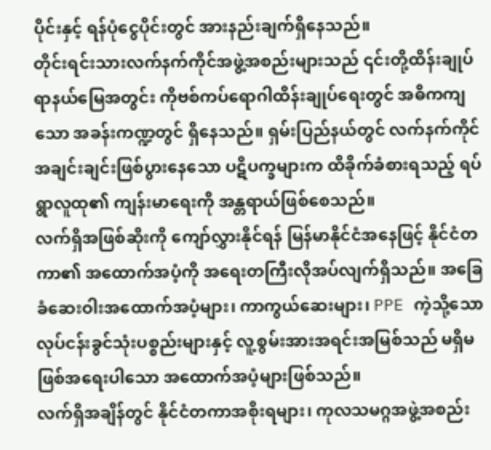ပိုင်းနှင့် ရန်ပုံငွေပိုင်းတွင် အားနည်းချက်ရှိနေသည်။
တိုင်းရင်းသားလက်နက်ကိုင်အဖွဲ့အစည်းများသည် ၎င်းတို့ထိန်းချုပ်ရာနယ်မြေအတွင်း ကိုဗစ်ကပ်ရောဂါထိန်းချုပ်ရေးတွင် အဓိကကျသော အခန်းကဏ္ဍတွင် ရှိနေသည်။ ရှမ်းပြည်နယ်တွင် လက်နက်ကိုင်အချင်းချင်းဖြစ်ပွားနေသော ပဋိပက္ခများက ထိခိုက်ခံစားရသည့် ရပ်ရွာလူထု၏ ကျန်းမာရေးကို အန္တရာယ်ဖြစ်စေသည်။
လက်ရှိအဖြစ်ဆိုးကို ကျော်လွှားနိုင်ရန် မြန်မာနိုင်ငံအနေဖြင့် နိုင်ငံတကာ၏ အထောက်အပံ့ကို အရေးတကြီးလိုအပ်လျက်ရှိသည်။ အခြေခံဆေးဝါးအထောက်အပံ့များ၊ ကာကွယ်ဆေးများ၊ PPE ကဲ့သို့သော လုပ်ငန်းခွင်သုံးပစ္စည်းများနှင့် လူ့စွမ်းအားအရင်းအမြစ်သည် မရှိမဖြစ်အရေးပါသော အထောက်အပံ့များဖြစ်သည်။
လက်ရှိအချိန်တွင် နိုင်ငံတကာအစိုးရများ၊ ကုလသမဂ္ဂအဖွဲ့အစည်း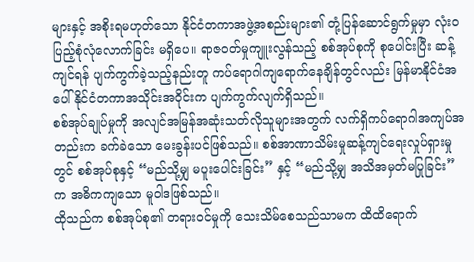များနှင့် အစိုးရမဟုတ်သော နိုင်ငံတကာအဖွဲ့အစည်းများ၏ တုံ့ပြန်ဆောင်ရွက်မှုမှာ လုံးဝပြည့်စုံလုံလောက်ခြင်း မရှိပေ။ ရာဇဝတ်မှုကျူးလွန်သည့် စစ်အုပ်စုကို စုပေါင်းပြီး ဆန့်ကျင်ရန် ပျက်ကွက်ခဲ့သည့်နည်းတူ ကပ်ရောဂါကျရောက်နေချိန်တွင်လည်း မြန်မာနိုင်ငံအပေါ် နိုင်ငံတကာအသိုင်းအဝိုင်းက ပျက်ကွက်လျက်ရှိသည်။
စစ်အုပ်ချုပ်မှုကို အလျင်အမြန်အဆုံးသတ်လိုသူများအတွက် လက်ရှိကပ်ရောဂါအကျပ်အတည်းက ခက်ခဲသော မေးခွန်းပင်ဖြစ်သည်။ စစ်အာဏာသိမ်းမှုဆန့်ကျင်ရေးလှုပ်ရှားမှုတွင် စစ်အုပ်စုနှင့် “မည်သို့မျှ မပူးပေါင်းခြင်း” နှင့် “မည်သို့မျှ အသိအမှတ်မပြုခြင်း” က အဓိကကျသော မူဝါဒဖြစ်သည်။
ထိုသည်က စစ်အုပ်စု၏ တရားဝင်မှုကို သေးသိမ်စေသည်သာမက ထိထိရောက်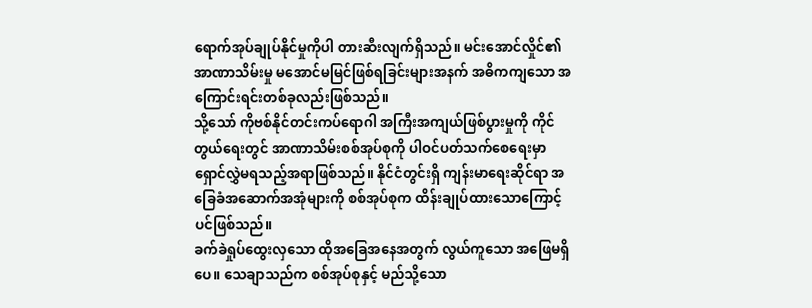ရောက်အုပ်ချုပ်နိုင်မှုကိုပါ တားဆီးလျက်ရှိသည်။ မင်းအောင်လှိုင်၏ အာဏာသိမ်းမှု မအောင်မမြင်ဖြစ်ရခြင်းများအနက် အဓိကကျသော အကြောင်းရင်းတစ်ခုလည်းဖြစ်သည်။
သို့သော် ကိုဗစ်နိုင်တင်းကပ်ရောဂါ အကြီးအကျယ်ဖြစ်ပွားမှုကို ကိုင်တွယ်ရေးတွင် အာဏာသိမ်းစစ်အုပ်စုကို ပါဝင်ပတ်သက်စေရေးမှာ ရှောင်လွှဲမရသည့်အရာဖြစ်သည်။ နိုင်ငံတွင်းရှိ ကျန်းမာရေးဆိုင်ရာ အခြေခံအဆောက်အအုံများကို စစ်အုပ်စုက ထိန်းချုပ်ထားသောကြောင့်ပင်ဖြစ်သည်။
ခက်ခဲရှုပ်ထွေးလှသော ထိုအခြေအနေအတွက် လွယ်ကူသော အဖြေမရှိပေ။ သေချာသည်က စစ်အုပ်စုနှင့် မည်သို့သော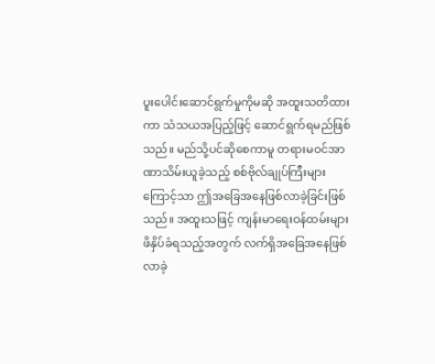ပူးပေါင်းဆောင်ရွက်မှုကိုမဆို အထူးသတိထားကာ သံသယအပြည့်ဖြင့် ဆောင်ရွက်ရမည်ဖြစ်သည်။ မည်သို့ပင်ဆိုစေကာမူ တရားမဝင်အာဏာသိမ်းယူခဲ့သည့် စစ်ဗိုလ်ချုပ်ကြီးများကြောင့်သာ ဤအခြေအနေဖြစ်လာခဲ့ခြင်းဖြစ်သည်။ အထူးသဖြင့် ကျန်းမာရေးဝန်ထမ်းများ ဖိနှိပ်ခံရသည့်အတွက် လက်ရှိအခြေအနေဖြစ်လာခဲ့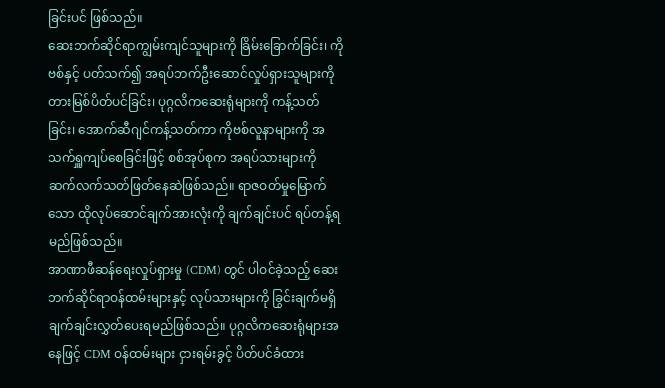ခြင်းပင် ဖြစ်သည်။
ဆေးဘက်ဆိုင်ရာကျွမ်းကျင်သူများကို ခြိမ်းခြောက်ခြင်း၊ ကိုဗစ်နှင့် ပတ်သက်၍ အရပ်ဘက်ဦးဆောင်လှုပ်ရှားသူများကို တားမြစ်ပိတ်ပင်ခြင်း၊ ပုဂ္ဂလိကဆေးရုံများကို ကန့်သတ်ခြင်း၊ အောက်ဆီဂျင်ကန့်သတ်ကာ ကိုဗစ်လူနာများကို အသက်ရှူကျပ်စေခြင်းဖြင့် စစ်အုပ်စုက အရပ်သားများကို ဆက်လက်သတ်ဖြတ်နေဆဲဖြစ်သည်။ ရာဇဝတ်မှုမြောက်သော ထိုလုပ်ဆောင်ချက်အားလုံးကို ချက်ချင်းပင် ရပ်တန့်ရမည်ဖြစ်သည်။
အာဏာဖီဆန်ရေးလှုပ်ရှားမှု (CDM) တွင် ပါဝင်ခဲ့သည့် ဆေးဘက်ဆိုင်ရာဝန်ထမ်းများနှင့် လုပ်သားများကို ခြွင်းချက်မရှိ ချက်ချင်းလွှတ်ပေးရမည်ဖြစ်သည်။ ပုဂ္ဂလိကဆေးရုံများအနေဖြင့် CDM ဝန်ထမ်းများ ငှားရမ်းခွင့် ပိတ်ပင်ခံထား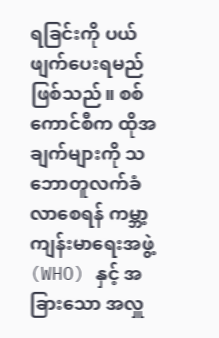ရခြင်းကို ပယ်ဖျက်ပေးရမည်ဖြစ်သည်။ စစ်ကောင်စီက ထိုအချက်များကို သဘောတူလက်ခံလာစေရန် ကမ္ဘာ့ကျန်းမာရေးအဖွဲ့ (WHO) နှင့် အခြားသော အလှူ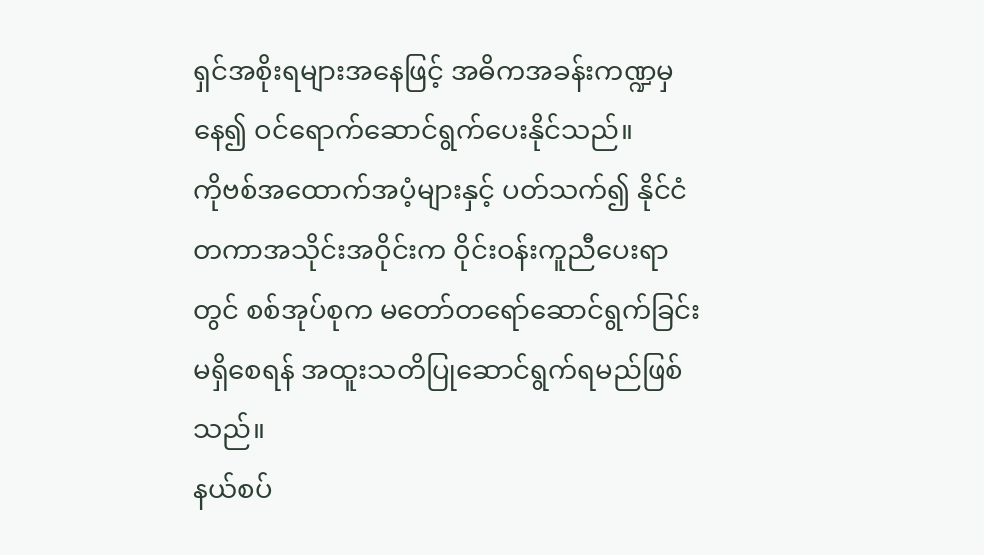ရှင်အစိုးရများအနေဖြင့် အဓိကအခန်းကဏ္ဍမှနေ၍ ဝင်ရောက်ဆောင်ရွက်ပေးနိုင်သည်။
ကိုဗစ်အထောက်အပံ့များနှင့် ပတ်သက်၍ နိုင်ငံတကာအသိုင်းအဝိုင်းက ဝိုင်းဝန်းကူညီပေးရာတွင် စစ်အုပ်စုက မတော်တရော်ဆောင်ရွက်ခြင်း မရှိစေရန် အထူးသတိပြုဆောင်ရွက်ရမည်ဖြစ်သည်။
နယ်စပ်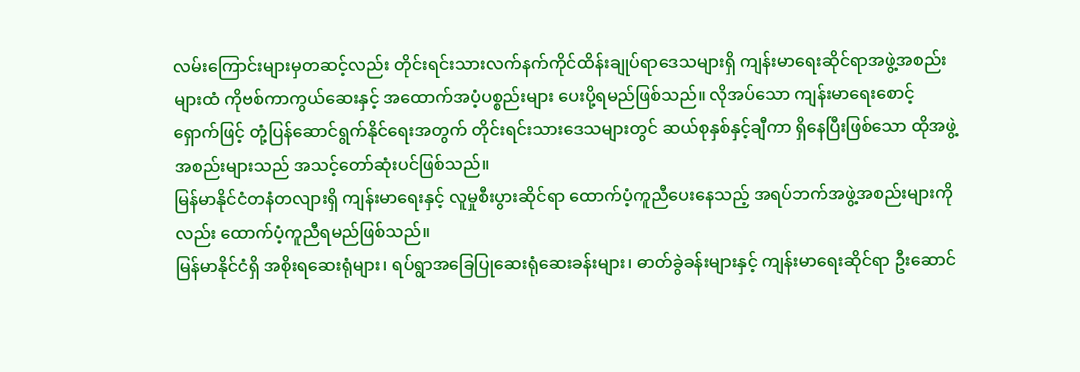လမ်းကြောင်းများမှတဆင့်လည်း တိုင်းရင်းသားလက်နက်ကိုင်ထိန်းချုပ်ရာဒေသများရှိ ကျန်းမာရေးဆိုင်ရာအဖွဲ့အစည်းများထံ ကိုဗစ်ကာကွယ်ဆေးနှင့် အထောက်အပံ့ပစ္စည်းများ ပေးပို့ရမည်ဖြစ်သည်။ လိုအပ်သော ကျန်းမာရေးစောင့်ရှောက်ဖြင့် တုံ့ပြန်ဆောင်ရွက်နိုင်ရေးအတွက် တိုင်းရင်းသားဒေသများတွင် ဆယ်စုနှစ်နှင့်ချီကာ ရှိနေပြီးဖြစ်သော ထိုအဖွဲ့အစည်းများသည် အသင့်တော်ဆုံးပင်ဖြစ်သည်။
မြန်မာနိုင်ငံတနံတလျားရှိ ကျန်းမာရေးနှင့် လူမှုစီးပွားဆိုင်ရာ ထောက်ပံ့ကူညီပေးနေသည့် အရပ်ဘက်အဖွဲ့အစည်းများကိုလည်း ထောက်ပံ့ကူညီရမည်ဖြစ်သည်။
မြန်မာနိုင်ငံရှိ အစိုးရဆေးရုံများ၊ ရပ်ရွာအခြေပြုဆေးရုံဆေးခန်းများ၊ ဓာတ်ခွဲခန်းများနှင့် ကျန်းမာရေးဆိုင်ရာ ဦးဆောင်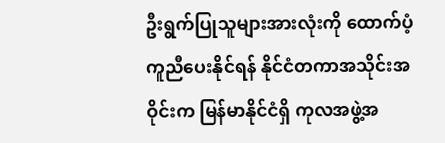ဦးရွက်ပြုသူများအားလုံးကို ထောက်ပံ့ကူညီပေးနိုင်ရန် နိုင်ငံတကာအသိုင်းအဝိုင်းက မြန်မာနိုင်ငံရှိ ကုလအဖွဲ့အ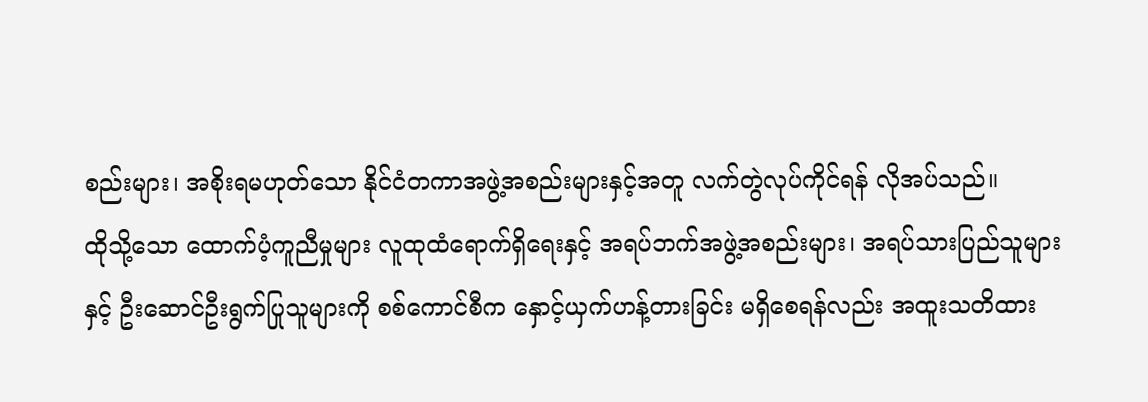စည်းများ၊ အစိုးရမဟုတ်သော နိုင်ငံတကာအဖွဲ့အစည်းများနှင့်အတူ လက်တွဲလုပ်ကိုင်ရန် လိုအပ်သည်။
ထိုသို့သော ထောက်ပံ့ကူညီမှုများ လူထုထံရောက်ရှိရေးနှင့် အရပ်ဘက်အဖွဲ့အစည်းများ၊ အရပ်သားပြည်သူများနှင့် ဦးဆောင်ဦးရွက်ပြုသူများကို စစ်ကောင်စီက နှောင့်ယှက်ဟန့်တားခြင်း မရှိစေရန်လည်း အထူးသတိထား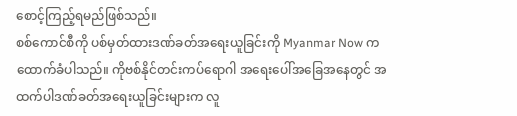စောင့်ကြည့်ရမည်ဖြစ်သည်။
စစ်ကောင်စီကို ပစ်မှတ်ထားဒဏ်ခတ်အရေးယူခြင်းကို Myanmar Now က ထောက်ခံပါသည်။ ကိုဗစ်နိုင်တင်းကပ်ရောဂါ အရေးပေါ်အခြေအနေတွင် အထက်ပါဒဏ်ခတ်အရေးယူခြင်းများက လူ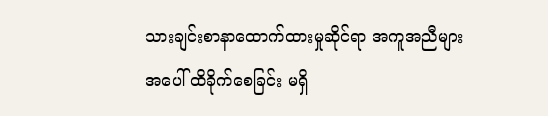သားချင်းစာနာထောက်ထားမှုဆိုင်ရာ အကူအညီများအပေါ် ထိခိုက်စေခြင်း မရှိ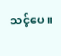သင့်ပေ။